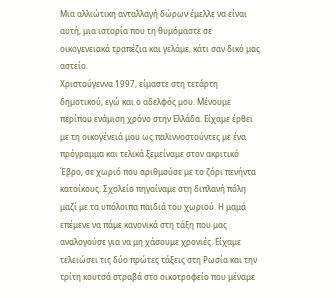Μια αλλιώτικη ανταλλαγή δώρων έμελλε να είναι αυτή, μια ιστορία που τη θυμόμαστε σε οικογενειακά τραπέζια και γελάμε, κάτι σαν δικό μας αστείο.
Χριστούγεννα 1997, είμαστε στη τετάρτη δημοτικού, εγώ και ο αδελφός μου. Μένουμε περίπου ενάμιση χρόνο στην Ελλάδα. Είχαμε έρθει με τη οικογένειά μου ως παλιννοστούντες με ένα πρόγραμμα και τελικά ξεμείναμε στον ακριτικό Έβρο, σε χωριό που αριθμούσε με το ζόρι πενήντα κατοίκους. Σχολείο πηγαίναμε στη διπλανή πόλη μαζί με τα υπόλοιπα παιδιά του χωριού. Η μαμά επέμενε να πάμε κανονικά στη τάξη που μας αναλογούσε για να μη χάσουμε χρονιές. Είχαμε τελειώσει τις δύο πρώτες τάξεις στη Ρωσία και την τρίτη κουτσά στραβά στο οικοτροφείο που μέναμε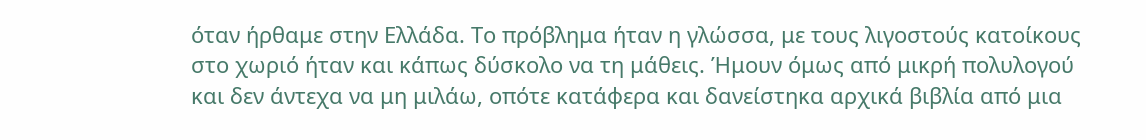όταν ήρθαμε στην Ελλάδα. Το πρόβλημα ήταν η γλώσσα, με τους λιγοστούς κατοίκους στο χωριό ήταν και κάπως δύσκολο να τη μάθεις. Ήμουν όμως από μικρή πολυλογού και δεν άντεχα να μη μιλάω, οπότε κατάφερα και δανείστηκα αρχικά βιβλία από μια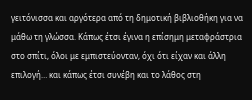γειτόνισσα και αργότερα από τη δημοτική βιβλιοθήκη για να μάθω τη γλώσσα. Κάπως έτσι έγινα η επίσημη μεταφράστρια στο σπίτι, όλοι με εμπιστεύονταν, όχι ότι είχαν και άλλη επιλογή… και κάπως έτσι συνέβη και το λάθος στη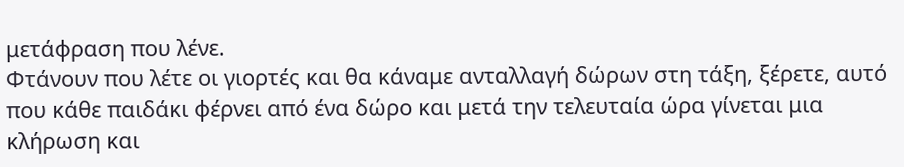μετάφραση που λένε.
Φτάνουν που λέτε οι γιορτές και θα κάναμε ανταλλαγή δώρων στη τάξη, ξέρετε, αυτό που κάθε παιδάκι φέρνει από ένα δώρο και μετά την τελευταία ώρα γίνεται μια κλήρωση και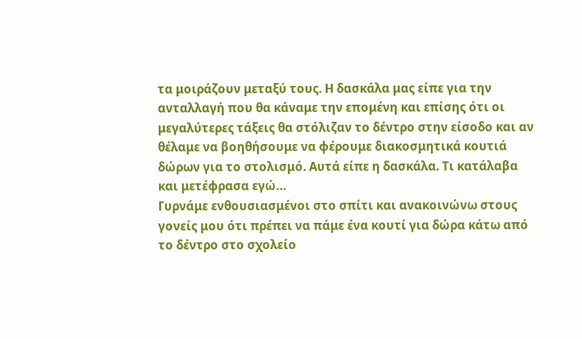τα μοιράζουν μεταξύ τους. Η δασκάλα μας είπε για την ανταλλαγή που θα κάναμε την επομένη και επίσης ότι οι μεγαλύτερες τάξεις θα στόλιζαν το δέντρο στην είσοδο και αν θέλαμε να βοηθήσουμε να φέρουμε διακοσμητικά κουτιά δώρων για το στολισμό. Αυτά είπε η δασκάλα. Τι κατάλαβα και μετέφρασα εγώ…
Γυρνάμε ενθουσιασμένοι στο σπίτι και ανακοινώνω στους γονείς μου ότι πρέπει να πάμε ένα κουτί για δώρα κάτω από το δέντρο στο σχολείο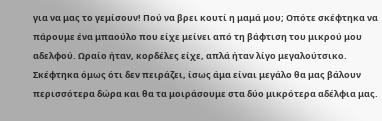για να μας το γεμίσουν! Πού να βρει κουτί η μαμά μου; Οπότε σκέφτηκα να πάρουμε ένα μπαούλο που είχε μείνει από τη βάφτιση του μικρού μου αδελφού. Ωραίο ήταν, κορδέλες είχε, απλά ήταν λίγο μεγαλούτσικο. Σκέφτηκα όμως ότι δεν πειράζει, ίσως άμα είναι μεγάλο θα μας βάλουν περισσότερα δώρα και θα τα μοιράσουμε στα δύο μικρότερα αδέλφια μας.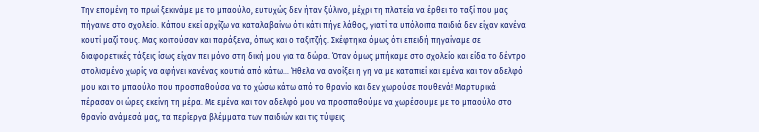Την επομένη το πρωί ξεκινάμε με το μπαούλο, ευτυχώς δεν ήταν ξύλινο, μέχρι τη πλατεία να έρθει το ταξί που μας πήγαινε στο σχολείο. Κάπου εκεί αρχίζω να καταλαβαίνω ότι κάτι πήγε λάθος, γιατί τα υπόλοιπα παιδιά δεν είχαν κανένα κουτί μαζί τους. Μας κοιτούσαν και παράξενα, όπως και ο ταξιτζής. Σκέφτηκα όμως ότι επειδή πηγαίναμε σε διαφορετικές τάξεις ίσως είχαν πει μόνο στη δική μου για τα δώρα. Όταν όμως μπήκαμε στο σχολείο και είδα το δέντρο στολισμένο χωρίς να αφήνει κανένας κουτιά από κάτω… Ήθελα να ανοίξει η γη να με καταπιεί και εμένα και τον αδελφό μου και το μπαούλο που προσπαθούσα να το χώσω κάτω από το θρανίο και δεν χωρούσε πουθενά! Μαρτυρικά πέρασαν οι ώρες εκείνη τη μέρα. Με εμένα και τον αδελφό μου να προσπαθούμε να χωρέσουμε με το μπαούλο στο θρανίο ανάμεσά μας, τα περίεργα βλέμματα των παιδιών και τις τύψεις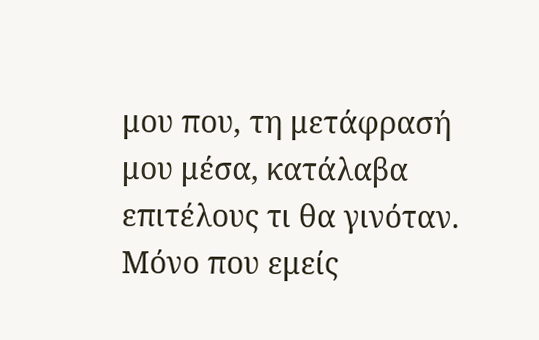μου που, τη μετάφρασή μου μέσα, κατάλαβα επιτέλους τι θα γινόταν. Μόνο που εμείς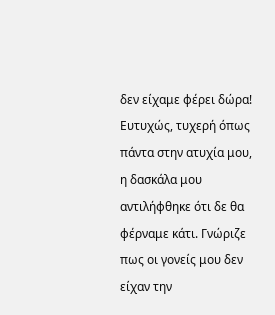δεν είχαμε φέρει δώρα!
Ευτυχώς, τυχερή όπως πάντα στην ατυχία μου, η δασκάλα μου αντιλήφθηκε ότι δε θα φέρναμε κάτι. Γνώριζε πως οι γονείς μου δεν είχαν την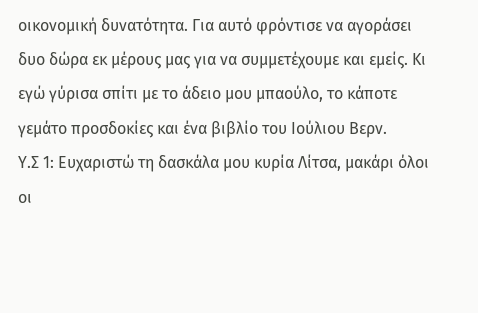οικονομική δυνατότητα. Για αυτό φρόντισε να αγοράσει δυο δώρα εκ μέρους μας για να συμμετέχουμε και εμείς. Κι εγώ γύρισα σπίτι με το άδειο μου μπαούλο, το κάποτε γεμάτο προσδοκίες και ένα βιβλίο του Ιούλιου Βερν.
Υ.Σ 1: Ευχαριστώ τη δασκάλα μου κυρία Λίτσα, μακάρι όλοι οι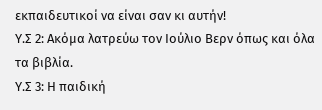εκπαιδευτικοί να είναι σαν κι αυτήν!
Υ.Σ 2: Ακόμα λατρεύω τον Ιούλιο Βερν όπως και όλα τα βιβλία.
Υ.Σ 3: Η παιδική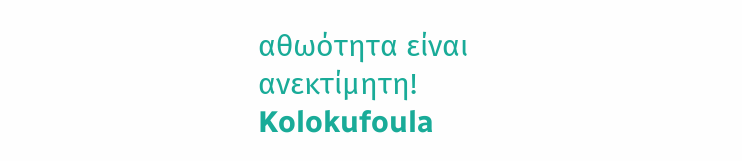αθωότητα είναι ανεκτίμητη!
Kolokufoula